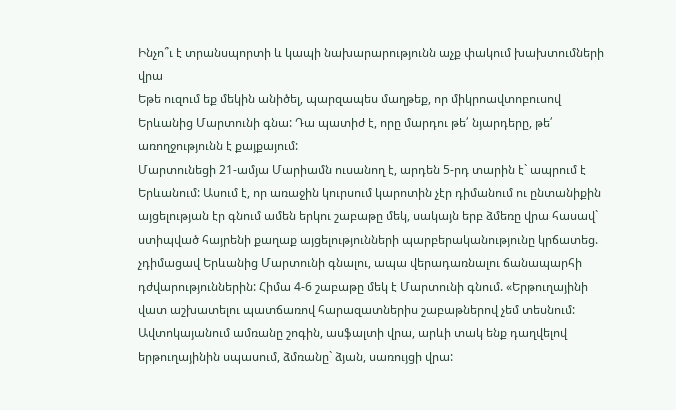Ինչո՞ւ է տրանսպորտի և կապի նախարարությունն աչք փակում խախտումների վրա
Եթե ուզում եք մեկին անիծել, պարզապես մաղթեք, որ միկրոավտոբուսով Երևանից Մարտունի գնա: Դա պատիժ է, որը մարդու թե՛ նյարդերը, թե՛ առողջությունն է քայքայում:
Մարտունեցի 21-ամյա Մարիամն ուսանող է, արդեն 5-րդ տարին է` ապրում է Երևանում: Ասում է, որ առաջին կուրսում կարոտին չէր դիմանում ու ընտանիքին այցելության էր գնում ամեն երկու շաբաթը մեկ, սակայն երբ ձմեռը վրա հասավ` ստիպված հայրենի քաղաք այցելությունների պարբերականությունը կրճատեց. չդիմացավ Երևանից Մարտունի գնալու, ապա վերադառնալու ճանապարհի դժվարություններին: Հիմա 4-6 շաբաթը մեկ է Մարտունի գնում. «Երթուղայինի վատ աշխատելու պատճառով հարազատներիս շաբաթներով չեմ տեսնում: Ավտոկայանում ամռանը շոգին, ասֆալտի վրա, արևի տակ ենք դաղվելով երթուղայինին սպասում, ձմռանը` ձյան, սառույցի վրա: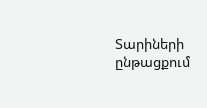Տարիների ընթացքում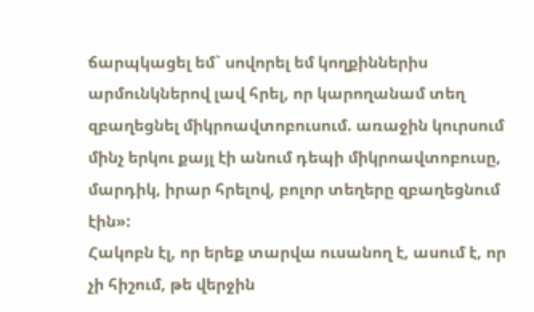ճարպկացել եմ` սովորել եմ կողքիններիս արմունկներով լավ հրել, որ կարողանամ տեղ զբաղեցնել միկրոավտոբուսում. առաջին կուրսում մինչ երկու քայլ էի անում դեպի միկրոավտոբուսը, մարդիկ, իրար հրելով, բոլոր տեղերը զբաղեցնում էին»:
Հակոբն էլ, որ երեք տարվա ուսանող է, ասում է, որ չի հիշում, թե վերջին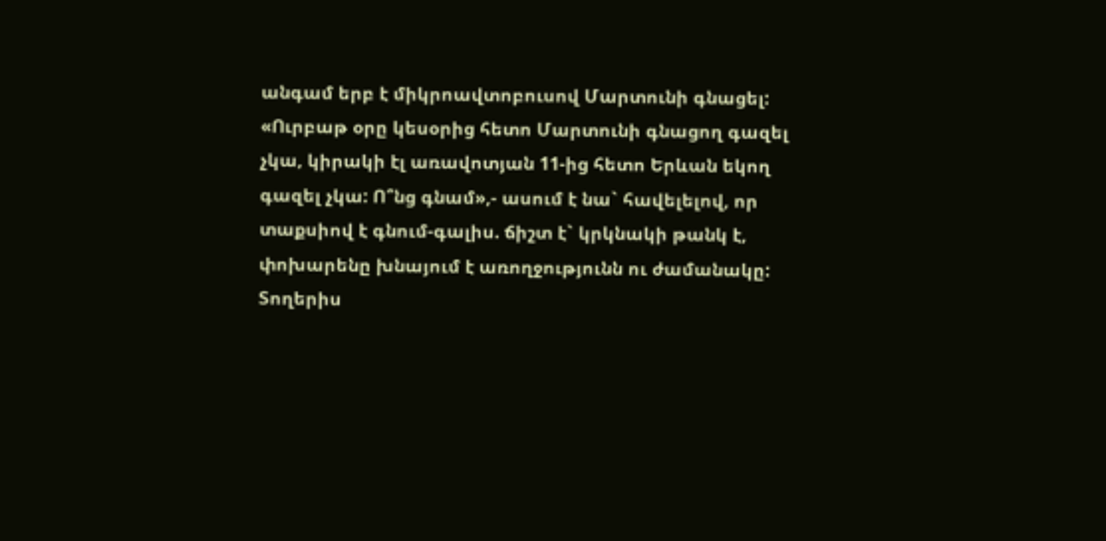անգամ երբ է միկրոավտոբուսով Մարտունի գնացել: «Ուրբաթ օրը կեսօրից հետո Մարտունի գնացող գազել չկա, կիրակի էլ առավոտյան 11-ից հետո Երևան եկող գազել չկա: Ո՞նց գնամ»,- ասում է նա` հավելելով, որ տաքսիով է գնում-գալիս. ճիշտ է` կրկնակի թանկ է, փոխարենը խնայում է առողջությունն ու ժամանակը:
Տողերիս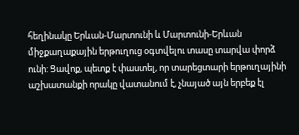հեղինակը Երևան-Մարտունի և Մարտունի-Երևան միջքաղաքային երթուղուց օգտվելու տասը տարվա փորձ ունի: Ցավոք, պետք է փաստել, որ տարեցտարի երթուղայինի աշխատանքի որակը վատանում է, չնայած այն երբեք էլ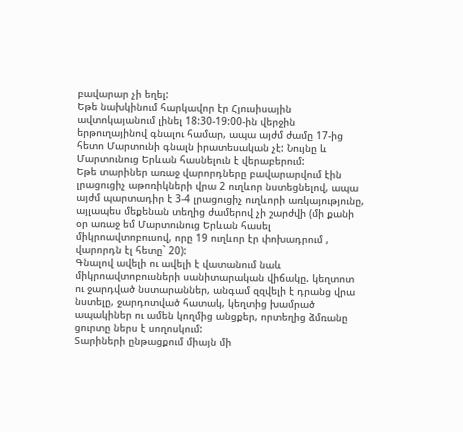բավարար չի եղել:
Եթե նախկինում հարկավոր էր Հյուսիսային ավտոկայանում լինել 18:30-19:00-ին վերջին երթուղայինով գնալու համար, ապա այժմ ժամը 17-ից հետո Մարտունի գնալն իրատեսական չէ: Նույնը և Մարտունուց Երևան հասնելուն է վերաբերում:
Եթե տարիներ առաջ վարորդները բավարարվում էին լրացուցիչ աթոռիկների վրա 2 ուղևոր նստեցնելով, ապա այժմ պարտադիր է 3-4 լրացուցիչ ուղևորի առկայությունը, այլապես մեքենան տեղից ժամերով չի շարժվի (մի քանի օր առաջ եմ Մարտունուց Երևան հասել միկրոավտոբուսով, որը 19 ուղևոր էր փոխադրում , վարորդն էլ հետը` 20):
Գնալով ավելի ու ավելի է վատանում նաև միկրոավտոբուսների սանիտարական վիճակը. կեղտոտ ու ջարդված նստարաններ, անգամ զզվելի է դրանց վրա նստելը, ջարդոտված հատակ, կեղտից խամրած ապակիներ ու ամեն կողմից անցքեր, որտեղից ձմռանը ցուրտը ներս է սողոսկում:
Տարիների ընթացքում միայն մի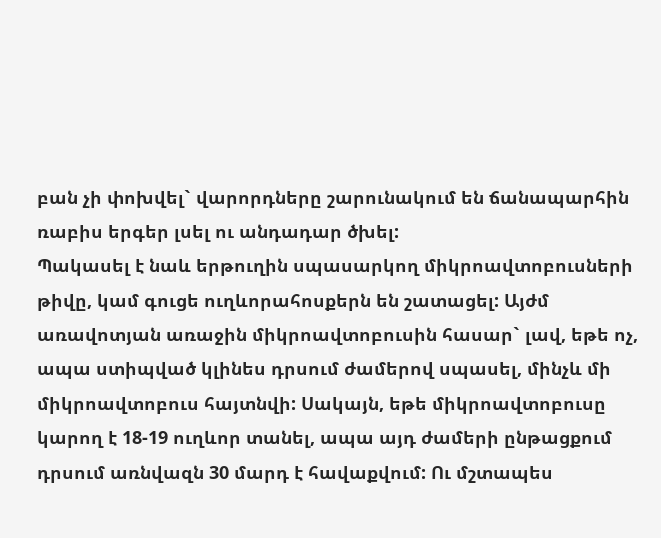բան չի փոխվել` վարորդները շարունակում են ճանապարհին ռաբիս երգեր լսել ու անդադար ծխել:
Պակասել է նաև երթուղին սպասարկող միկրոավտոբուսների թիվը, կամ գուցե ուղևորահոսքերն են շատացել: Այժմ առավոտյան առաջին միկրոավտոբուսին հասար` լավ, եթե ոչ, ապա ստիպված կլինես դրսում ժամերով սպասել, մինչև մի միկրոավտոբուս հայտնվի: Սակայն, եթե միկրոավտոբուսը կարող է 18-19 ուղևոր տանել, ապա այդ ժամերի ընթացքում դրսում առնվազն 30 մարդ է հավաքվում: Ու մշտապես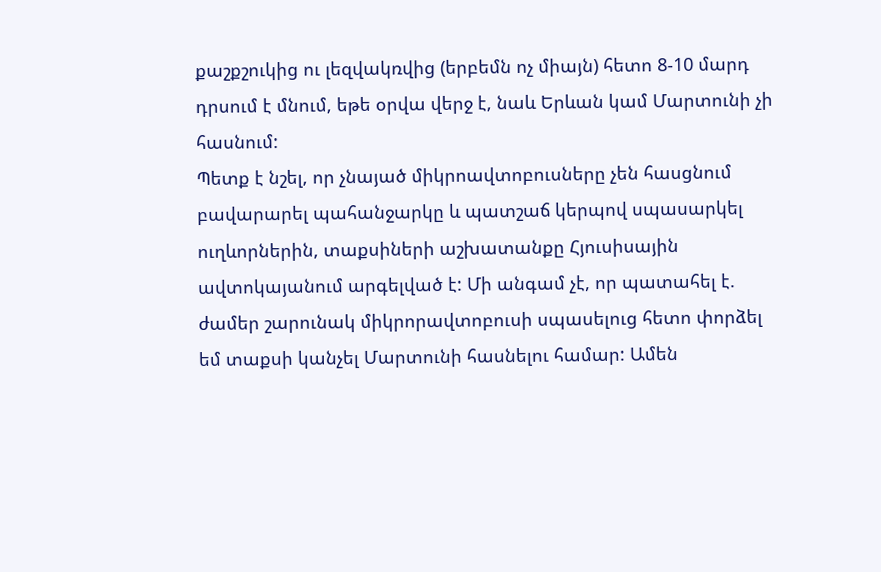քաշքշուկից ու լեզվակռվից (երբեմն ոչ միայն) հետո 8-10 մարդ դրսում է մնում, եթե օրվա վերջ է, նաև Երևան կամ Մարտունի չի հասնում:
Պետք է նշել, որ չնայած միկրոավտոբուսները չեն հասցնում բավարարել պահանջարկը և պատշաճ կերպով սպասարկել ուղևորներին, տաքսիների աշխատանքը Հյուսիսային ավտոկայանում արգելված է: Մի անգամ չէ, որ պատահել է. ժամեր շարունակ միկրորավտոբուսի սպասելուց հետո փորձել եմ տաքսի կանչել Մարտունի հասնելու համար: Ամեն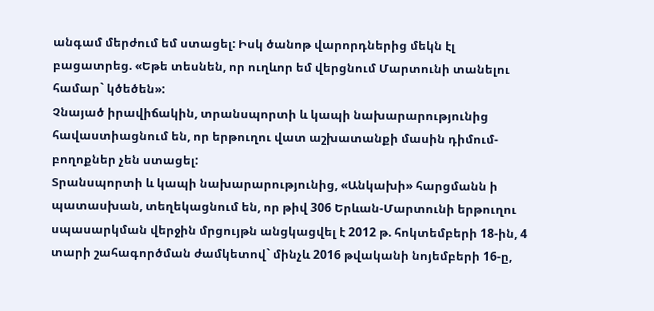անգամ մերժում եմ ստացել: Իսկ ծանոթ վարորդներից մեկն էլ բացատրեց. «Եթե տեսնեն, որ ուղևոր եմ վերցնում Մարտունի տանելու համար` կծեծեն»:
Չնայած իրավիճակին, տրանսպորտի և կապի նախարարությունից հավաստիացնում են, որ երթուղու վատ աշխատանքի մասին դիմում-բողոքներ չեն ստացել:
Տրանսպորտի և կապի նախարարությունից, «Անկախի» հարցմանն ի պատասխան, տեղեկացնում են, որ թիվ 306 Երևան-Մարտունի երթուղու սպասարկման վերջին մրցույթն անցկացվել է 2012 թ. հոկտեմբերի 18-ին, 4 տարի շահագործման ժամկետով` մինչև 2016 թվականի նոյեմբերի 16-ը,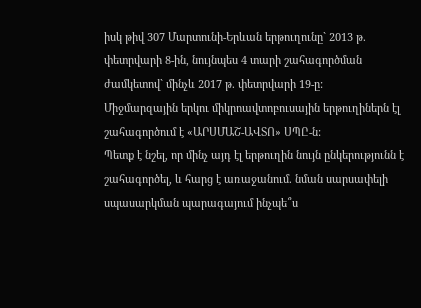իսկ թիվ 307 Մարտունի-Երևան երթուղունը` 2013 թ. փետրվարի 8-ին, նույնպես 4 տարի շահագործման ժամկետով` մինչև 2017 թ. փետրվարի 19-ը:
Միջմարզային երկու միկրոավտոբուսային երթուղիներն էլ շահագործում է «ԱՐՍՄԱՇ-ԱՎՏՈ» ՍՊԸ-ն:
Պետք է նշել, որ մինչ այդ էլ երթուղին նույն ընկերությունն է շահագործել, և հարց է առաջանում. նման սարսափելի սպասարկման պարագայում ինչպե՞ս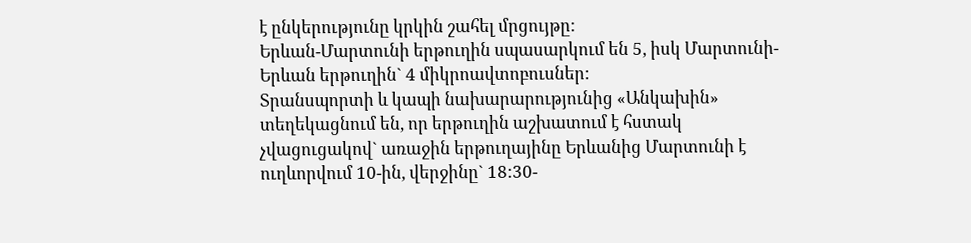է ընկերությունը կրկին շահել մրցույթը:
Երևան-Մարտունի երթուղին սպասարկում են 5, իսկ Մարտունի-Երևան երթուղին` 4 միկրոավտոբուսներ:
Տրանսպորտի և կապի նախարարությունից «Անկախին» տեղեկացնում են, որ երթուղին աշխատում է հստակ չվացուցակով` առաջին երթուղայինը Երևանից Մարտունի է ուղևորվում 10-ին, վերջինը` 18:30-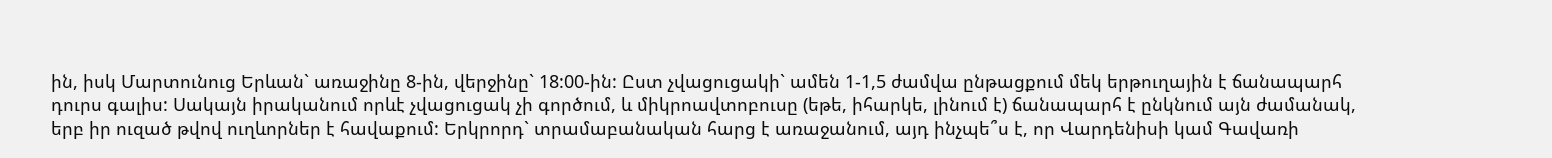ին, իսկ Մարտունուց Երևան` առաջինը 8-ին, վերջինը` 18:00-ին: Ըստ չվացուցակի` ամեն 1-1,5 ժամվա ընթացքում մեկ երթուղային է ճանապարհ դուրս գալիս: Սակայն իրականում որևէ չվացուցակ չի գործում, և միկրոավտոբուսը (եթե, իհարկե, լինում է) ճանապարհ է ընկնում այն ժամանակ, երբ իր ուզած թվով ուղևորներ է հավաքում: Երկրորդ` տրամաբանական հարց է առաջանում, այդ ինչպե՞ս է, որ Վարդենիսի կամ Գավառի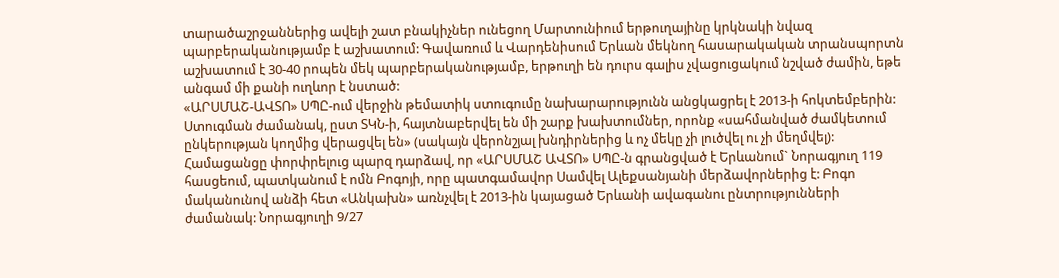տարածաշրջաններից ավելի շատ բնակիչներ ունեցող Մարտունիում երթուղայինը կրկնակի նվազ պարբերականությամբ է աշխատում: Գավառում և Վարդենիսում Երևան մեկնող հասարակական տրանսպորտն աշխատում է 30-40 րոպեն մեկ պարբերականությամբ, երթուղի են դուրս գալիս չվացուցակում նշված ժամին, եթե անգամ մի քանի ուղևոր է նստած:
«ԱՐՍՄԱՇ-ԱՎՏՈ» ՍՊԸ-ում վերջին թեմատիկ ստուգումը նախարարությունն անցկացրել է 2013-ի հոկտեմբերին: Ստուգման ժամանակ, ըստ ՏԿՆ-ի, հայտնաբերվել են մի շարք խախտումներ, որոնք «սահմանված ժամկետում ընկերության կողմից վերացվել են» (սակայն վերոնշյալ խնդիրներից և ոչ մեկը չի լուծվել ու չի մեղմվել):
Համացանցը փորփրելուց պարզ դարձավ, որ «ԱՐՍՄԱՇ ԱՎՏՈ» ՍՊԸ-ն գրանցված է Երևանում` Նորագյուղ 119 հասցեում, պատկանում է ոմն Բոգոյի, որը պատգամավոր Սամվել Ալեքսանյանի մերձավորներից է: Բոգո մականունով անձի հետ «Անկախն» առնչվել է 2013-ին կայացած Երևանի ավագանու ընտրությունների ժամանակ: Նորագյուղի 9/27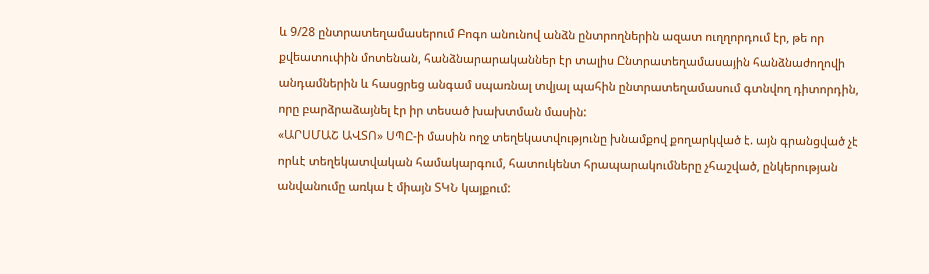և 9/28 ընտրատեղամասերում Բոգո անունով անձն ընտրողներին ազատ ուղղորդում էր, թե որ քվեատուփին մոտենան, հանձնարարականներ էր տալիս Ընտրատեղամասային հանձնաժողովի անդամներին և հասցրեց անգամ սպառնալ տվյալ պահին ընտրատեղամասում գտնվող դիտորդին, որը բարձրաձայնել էր իր տեսած խախտման մասին:
«ԱՐՍՄԱՇ ԱՎՏՈ» ՍՊԸ-ի մասին ողջ տեղեկատվությունը խնամքով քողարկված է. այն գրանցված չէ որևէ տեղեկատվական համակարգում, հատուկենտ հրապարակումները չհաշված, ընկերության անվանումը առկա է միայն ՏԿՆ կայքում: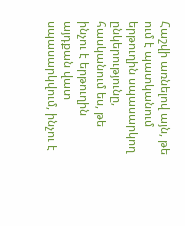Հաշվի առնելով այն, թե ում է պատկանում երթուղին սպասարկող ընկերությունը, հասկանում ես, թե ինչու է երթուղին այդքան վատ սպասարկվում, ինչու է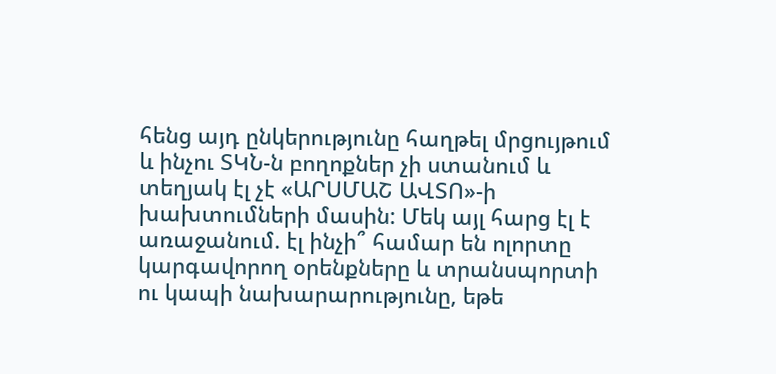հենց այդ ընկերությունը հաղթել մրցույթում և ինչու ՏԿՆ-ն բողոքներ չի ստանում և տեղյակ էլ չէ «ԱՐՍՄԱՇ ԱՎՏՈ»-ի խախտումների մասին: Մեկ այլ հարց էլ է առաջանում. էլ ինչի՞ համար են ոլորտը կարգավորող օրենքները և տրանսպորտի ու կապի նախարարությունը, եթե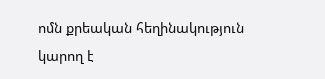ոմն քրեական հեղինակություն կարող է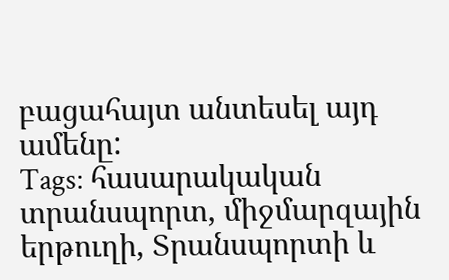բացահայտ անտեսել այդ ամենը:
Tags: հասարակական տրանսպորտ, միջմարզային երթուղի, Տրանսպորտի և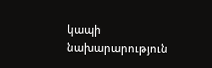կապի նախարարություն